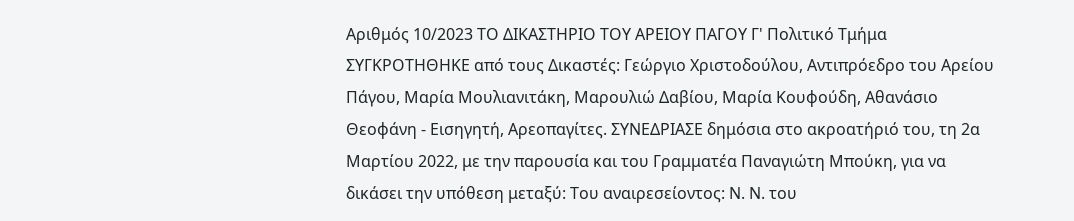Αριθμός 10/2023 ΤΟ ΔΙΚΑΣΤΗΡΙΟ ΤΟΥ ΑΡΕΙΟΥ ΠΑΓΟΥ Γ' Πολιτικό Τμήμα ΣΥΓΚΡΟΤΗΘΗΚΕ από τους Δικαστές: Γεώργιο Χριστοδούλου, Αντιπρόεδρο του Αρείου Πάγου, Μαρία Μουλιανιτάκη, Μαρουλιώ Δαβίου, Μαρία Κουφούδη, Αθανάσιο Θεοφάνη - Εισηγητή, Αρεοπαγίτες. ΣΥΝΕΔΡΙΑΣΕ δημόσια στο ακροατήριό του, τη 2α Μαρτίου 2022, με την παρουσία και του Γραμματέα Παναγιώτη Μπούκη, για να δικάσει την υπόθεση μεταξύ: Του αναιρεσείοντος: Ν. Ν. του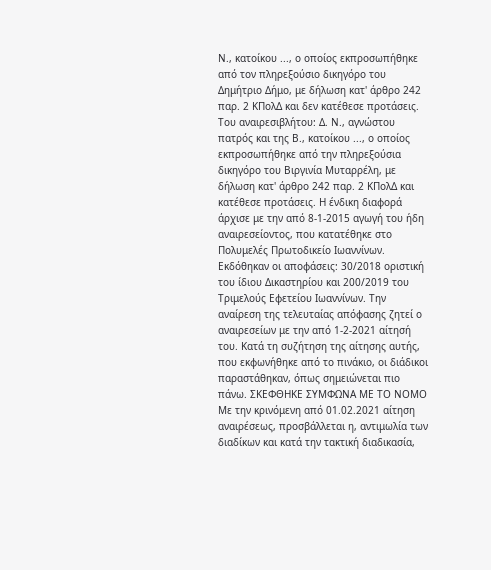Ν., κατοίκου ..., ο οποίος εκπροσωπήθηκε από τον πληρεξούσιο δικηγόρο του Δημήτριο Δήμο, με δήλωση κατ' άρθρο 242 παρ. 2 ΚΠολΔ και δεν κατέθεσε προτάσεις. Του αναιρεσιβλήτου: Δ. Ν., αγνώστου πατρός και της Β., κατοίκου ..., ο οποίος εκπροσωπήθηκε από την πληρεξούσια δικηγόρο του Βιργινία Μυταρρέλη, με δήλωση κατ' άρθρο 242 παρ. 2 ΚΠολΔ και κατέθεσε προτάσεις. Η ένδικη διαφορά άρχισε με την από 8-1-2015 αγωγή του ήδη αναιρεσείοντος, που κατατέθηκε στο Πολυμελές Πρωτοδικείο Ιωαννίνων. Εκδόθηκαν οι αποφάσεις: 30/2018 οριστική του ίδιου Δικαστηρίου και 200/2019 του Τριμελούς Εφετείου Ιωαννίνων. Την αναίρεση της τελευταίας απόφασης ζητεί ο αναιρεσείων με την από 1-2-2021 αίτησή του. Κατά τη συζήτηση της αίτησης αυτής, που εκφωνήθηκε από το πινάκιο, οι διάδικοι παραστάθηκαν, όπως σημειώνεται πιο πάνω. ΣΚΕΦΘΗΚΕ ΣΥΜΦΩΝΑ ΜΕ ΤΟ ΝΟΜΟ Με την κρινόμενη από 01.02.2021 αίτηση αναιρέσεως, προσβάλλεται η, αντιμωλία των διαδίκων και κατά την τακτική διαδικασία,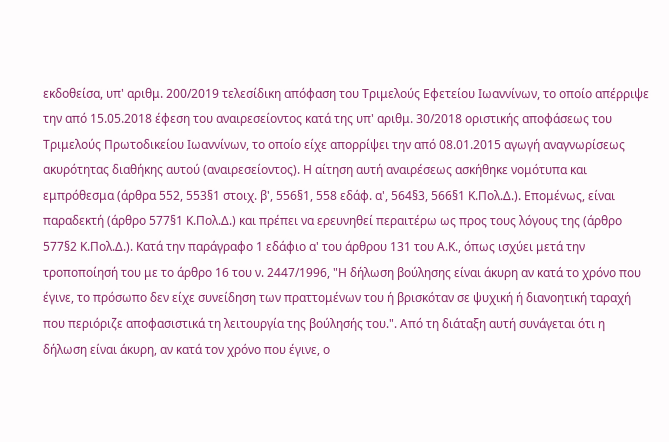εκδοθείσα, υπ' αριθμ. 200/2019 τελεσίδικη απόφαση του Τριμελούς Εφετείου Ιωαννίνων, το οποίο απέρριψε την από 15.05.2018 έφεση του αναιρεσείοντος κατά της υπ' αριθμ. 30/2018 οριστικής αποφάσεως του Τριμελούς Πρωτοδικείου Ιωαννίνων, το οποίο είχε απορρίψει την από 08.01.2015 αγωγή αναγνωρίσεως ακυρότητας διαθήκης αυτού (αναιρεσείοντος). Η αίτηση αυτή αναιρέσεως ασκήθηκε νομότυπα και εμπρόθεσμα (άρθρα 552, 553§1 στοιχ. β', 556§1, 558 εδάφ. α', 564§3, 566§1 Κ.Πολ.Δ.). Επομένως, είναι παραδεκτή (άρθρο 577§1 Κ.Πολ.Δ.) και πρέπει να ερευνηθεί περαιτέρω ως προς τους λόγους της (άρθρο 577§2 Κ.Πολ.Δ.). Κατά την παράγραφο 1 εδάφιο α' του άρθρου 131 του Α.Κ., όπως ισχύει μετά την τροποποίησή του με το άρθρο 16 του ν. 2447/1996, "Η δήλωση βούλησης είναι άκυρη αν κατά το χρόνο που έγινε, το πρόσωπο δεν είχε συνείδηση των πραττομένων του ή βρισκόταν σε ψυχική ή διανοητική ταραχή που περιόριζε αποφασιστικά τη λειτουργία της βούλησής του.". Από τη διάταξη αυτή συνάγεται ότι η δήλωση είναι άκυρη, αν κατά τον χρόνο που έγινε, ο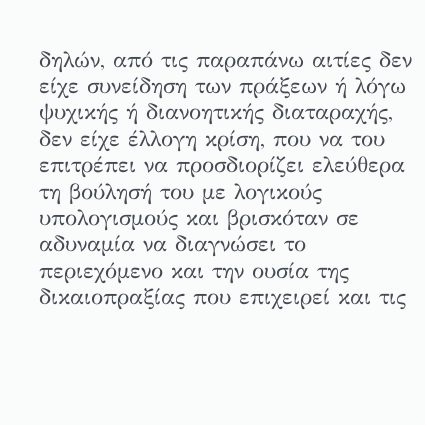δηλών, από τις παραπάνω αιτίες δεν είχε συνείδηση των πράξεων ή λόγω ψυχικής ή διανοητικής διαταραχής, δεν είχε έλλογη κρίση, που να του επιτρέπει να προσδιορίζει ελεύθερα τη βούλησή του με λογικούς υπολογισμούς και βρισκόταν σε αδυναμία να διαγνώσει το περιεχόμενο και την ουσία της δικαιοπραξίας που επιχειρεί και τις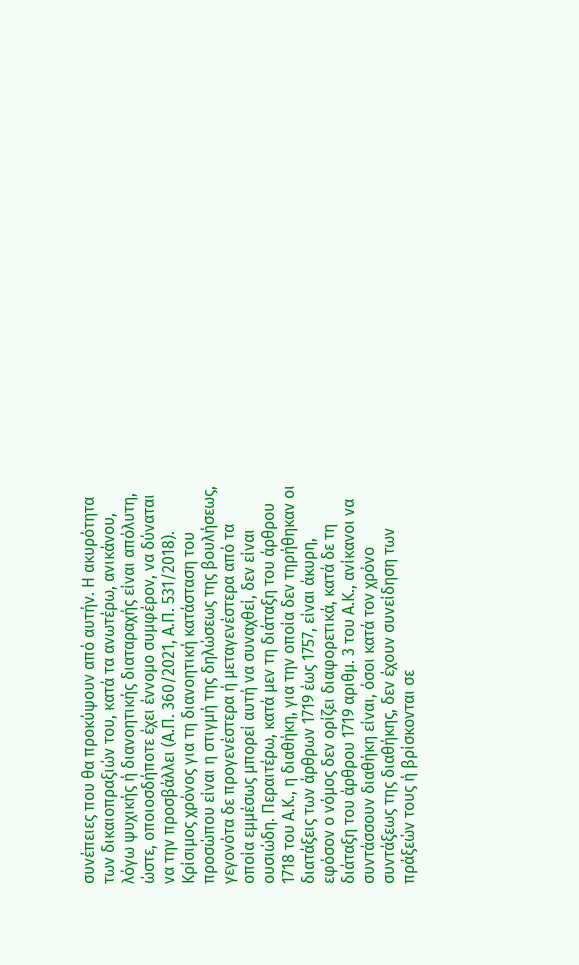συνέπειες που θα προκύψουν από αυτήν. Η ακυρότητα των δικαιοπραξιών του, κατά τα ανωτέρω, ανικάνου, λόγω ψυχικής ή διανοητικής διαταραχής είναι απόλυτη, ώστε, οποιοσδήποτε έχει έννομο συμφέρον, να δύναται να την προσβάλλει (Α.Π. 360/2021, Α.Π. 531/2018). Κρίσιμος χρόνος για τη διανοητική κατάσταση του προσώπου είναι η στιγμή της δηλώσεως της βουλήσεως, γεγονότα δε προγενέστερα ή μεταγενέστερα από τα οποία εμμέσως μπορεί αυτή να συναχθεί, δεν είναι ουσιώδη. Περαιτέρω, κατά μεν τη διάταξη του άρθρου 1718 του Α.Κ., η διαθήκη, για την οποία δεν τηρήθηκαν οι διατάξεις των άρθρων 1719 έως 1757, είναι άκυρη, εφόσον ο νόμος δεν ορίζει διαφορετικά, κατά δε τη διάταξη του άρθρου 1719 αριθμ. 3 του Α.Κ., ανίκανοι να συντάσσουν διαθήκη είναι, όσοι κατά τον χρόνο συντάξεως της διαθήκης, δεν έχουν συνείδηση των πράξεών τους ή βρίσκονται σε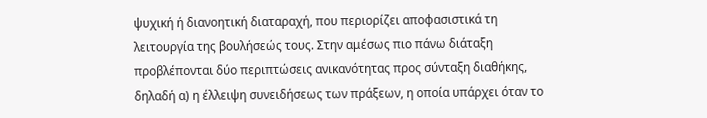ψυχική ή διανοητική διαταραχή, που περιορίζει αποφασιστικά τη λειτουργία της βουλήσεώς τους. Στην αμέσως πιο πάνω διάταξη προβλέπονται δύο περιπτώσεις ανικανότητας προς σύνταξη διαθήκης, δηλαδή α) η έλλειψη συνειδήσεως των πράξεων, η οποία υπάρχει όταν το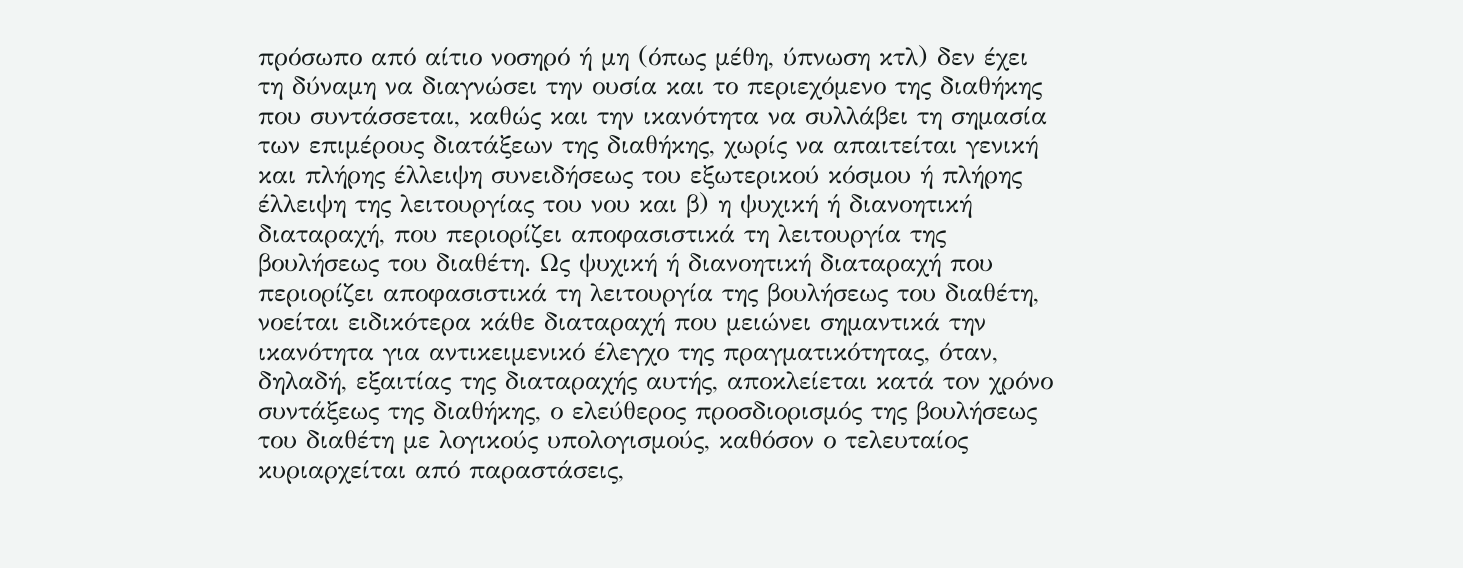πρόσωπο από αίτιο νοσηρό ή μη (όπως μέθη, ύπνωση κτλ) δεν έχει τη δύναμη να διαγνώσει την ουσία και το περιεχόμενο της διαθήκης που συντάσσεται, καθώς και την ικανότητα να συλλάβει τη σημασία των επιμέρους διατάξεων της διαθήκης, χωρίς να απαιτείται γενική και πλήρης έλλειψη συνειδήσεως του εξωτερικού κόσμου ή πλήρης έλλειψη της λειτουργίας του νου και β) η ψυχική ή διανοητική διαταραχή, που περιορίζει αποφασιστικά τη λειτουργία της βουλήσεως του διαθέτη. Ως ψυχική ή διανοητική διαταραχή που περιορίζει αποφασιστικά τη λειτουργία της βουλήσεως του διαθέτη, νοείται ειδικότερα κάθε διαταραχή που μειώνει σημαντικά την ικανότητα για αντικειμενικό έλεγχο της πραγματικότητας, όταν, δηλαδή, εξαιτίας της διαταραχής αυτής, αποκλείεται κατά τον χρόνο συντάξεως της διαθήκης, ο ελεύθερος προσδιορισμός της βουλήσεως του διαθέτη με λογικούς υπολογισμούς, καθόσον ο τελευταίος κυριαρχείται από παραστάσεις,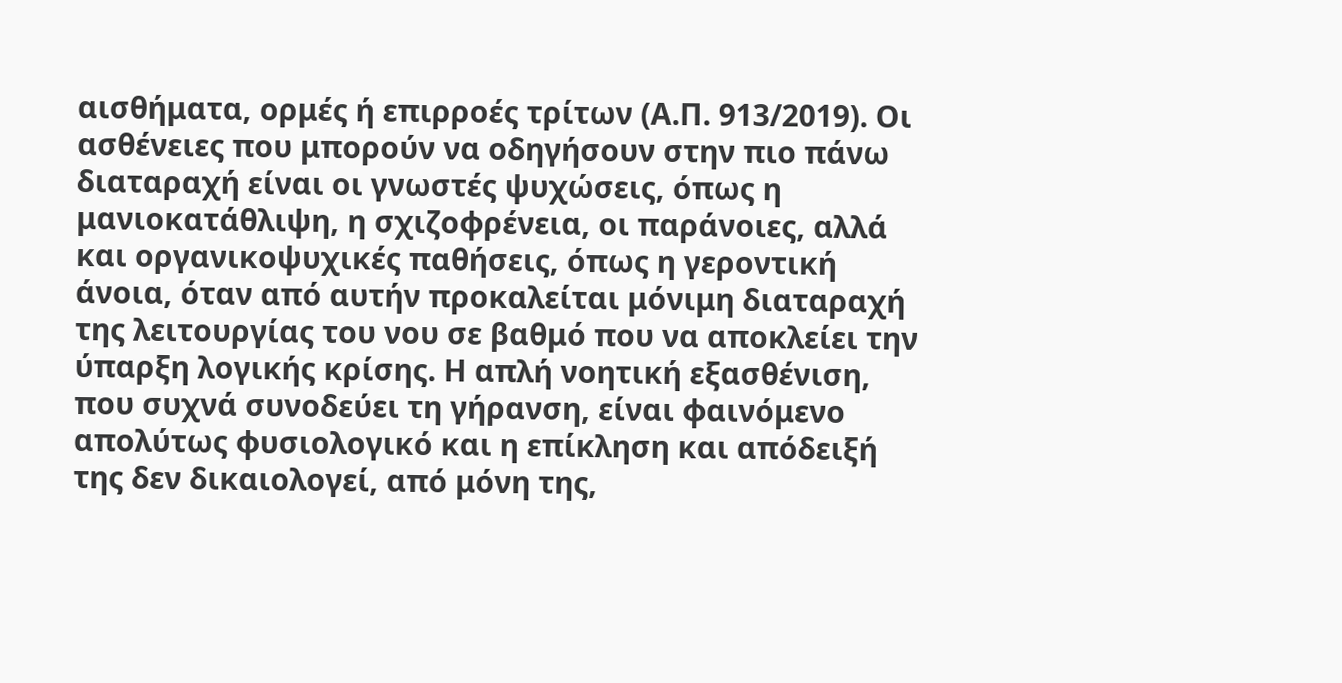αισθήματα, ορμές ή επιρροές τρίτων (Α.Π. 913/2019). Οι ασθένειες που μπορούν να οδηγήσουν στην πιο πάνω διαταραχή είναι οι γνωστές ψυχώσεις, όπως η μανιοκατάθλιψη, η σχιζοφρένεια, οι παράνοιες, αλλά και οργανικοψυχικές παθήσεις, όπως η γεροντική άνοια, όταν από αυτήν προκαλείται μόνιμη διαταραχή της λειτουργίας του νου σε βαθμό που να αποκλείει την ύπαρξη λογικής κρίσης. Η απλή νοητική εξασθένιση, που συχνά συνοδεύει τη γήρανση, είναι φαινόμενο απολύτως φυσιολογικό και η επίκληση και απόδειξή της δεν δικαιολογεί, από μόνη της,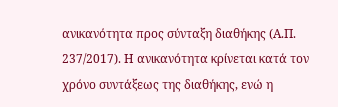ανικανότητα προς σύνταξη διαθήκης (Α.Π. 237/2017). Η ανικανότητα κρίνεται κατά τον χρόνο συντάξεως της διαθήκης, ενώ η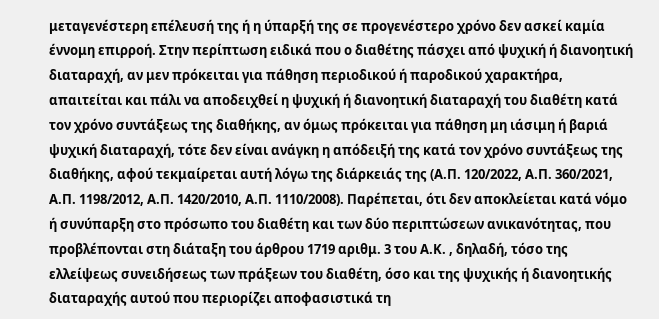μεταγενέστερη επέλευσή της ή η ύπαρξή της σε προγενέστερο χρόνο δεν ασκεί καμία έννομη επιρροή. Στην περίπτωση ειδικά που ο διαθέτης πάσχει από ψυχική ή διανοητική διαταραχή, αν μεν πρόκειται για πάθηση περιοδικού ή παροδικού χαρακτήρα, απαιτείται και πάλι να αποδειχθεί η ψυχική ή διανοητική διαταραχή του διαθέτη κατά τον χρόνο συντάξεως της διαθήκης, αν όμως πρόκειται για πάθηση μη ιάσιμη ή βαριά ψυχική διαταραχή, τότε δεν είναι ανάγκη η απόδειξή της κατά τον χρόνο συντάξεως της διαθήκης, αφού τεκμαίρεται αυτή λόγω της διάρκειάς της (Α.Π. 120/2022, Α.Π. 360/2021, Α.Π. 1198/2012, Α.Π. 1420/2010, Α.Π. 1110/2008). Παρέπεται, ότι δεν αποκλείεται κατά νόμο ή συνύπαρξη στο πρόσωπο του διαθέτη και των δύο περιπτώσεων ανικανότητας, που προβλέπονται στη διάταξη του άρθρου 1719 αριθμ. 3 του Α.Κ. , δηλαδή, τόσο της ελλείψεως συνειδήσεως των πράξεων του διαθέτη, όσο και της ψυχικής ή διανοητικής διαταραχής αυτού που περιορίζει αποφασιστικά τη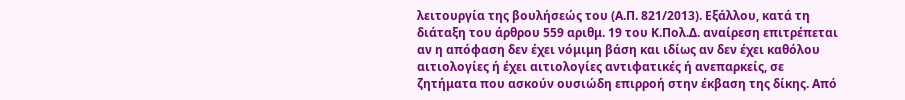λειτουργία της βουλήσεώς του (Α.Π. 821/2013). Εξάλλου, κατά τη διάταξη του άρθρου 559 αριθμ. 19 του Κ.Πολ.Δ. αναίρεση επιτρέπεται αν η απόφαση δεν έχει νόμιμη βάση και ιδίως αν δεν έχει καθόλου αιτιολογίες ή έχει αιτιολογίες αντιφατικές ή ανεπαρκείς, σε ζητήματα που ασκούν ουσιώδη επιρροή στην έκβαση της δίκης. Από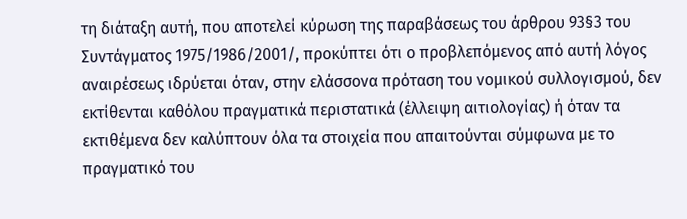τη διάταξη αυτή, που αποτελεί κύρωση της παραβάσεως του άρθρου 93§3 του Συντάγματος 1975/1986/2001/, προκύπτει ότι ο προβλεπόμενος από αυτή λόγος αναιρέσεως ιδρύεται όταν, στην ελάσσονα πρόταση του νομικού συλλογισμού, δεν εκτίθενται καθόλου πραγματικά περιστατικά (έλλειψη αιτιολογίας) ή όταν τα εκτιθέμενα δεν καλύπτουν όλα τα στοιχεία που απαιτούνται σύμφωνα με το πραγματικό του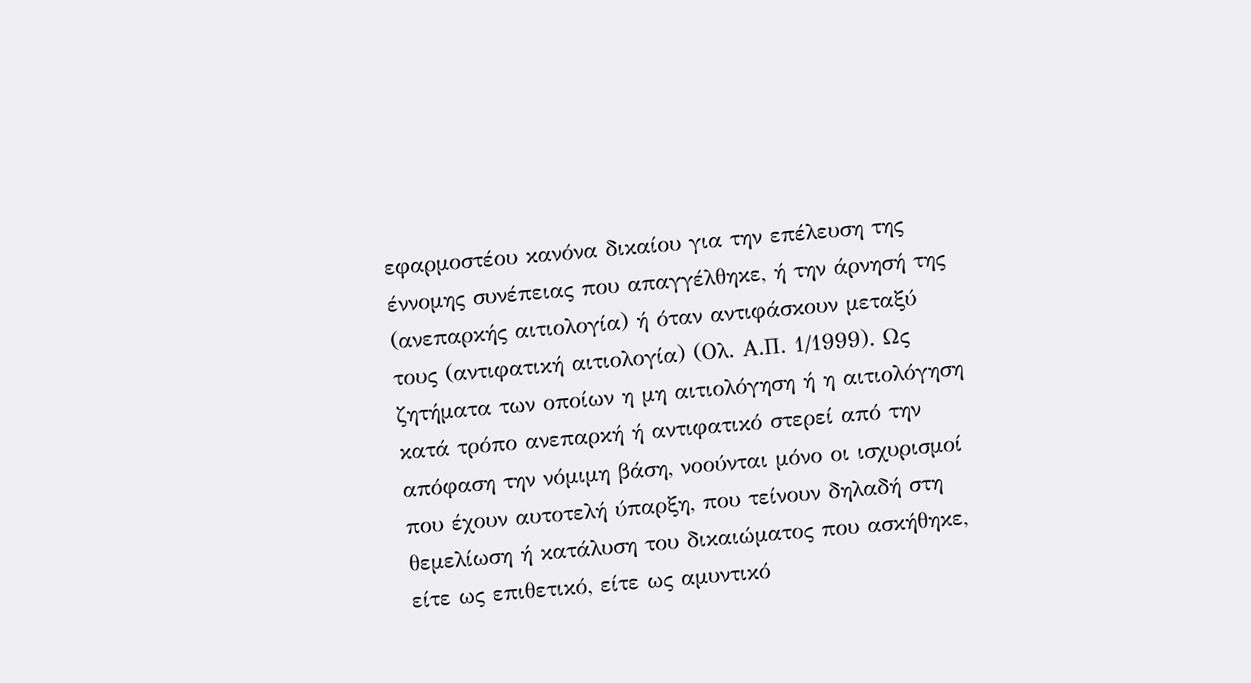εφαρμοστέου κανόνα δικαίου για την επέλευση της έννομης συνέπειας που απαγγέλθηκε, ή την άρνησή της (ανεπαρκής αιτιολογία) ή όταν αντιφάσκουν μεταξύ τους (αντιφατική αιτιολογία) (Ολ. Α.Π. 1/1999). Ως ζητήματα των οποίων η μη αιτιολόγηση ή η αιτιολόγηση κατά τρόπο ανεπαρκή ή αντιφατικό στερεί από την απόφαση την νόμιμη βάση, νοούνται μόνο οι ισχυρισμοί που έχουν αυτοτελή ύπαρξη, που τείνουν δηλαδή στη θεμελίωση ή κατάλυση του δικαιώματος που ασκήθηκε, είτε ως επιθετικό, είτε ως αμυντικό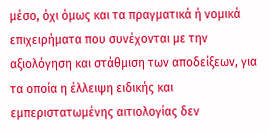μέσο, όχι όμως και τα πραγματικά ή νομικά επιχειρήματα που συνέχονται με την αξιολόγηση και στάθμιση των αποδείξεων, για τα οποία η έλλειψη ειδικής και εμπεριστατωμένης αιτιολογίας δεν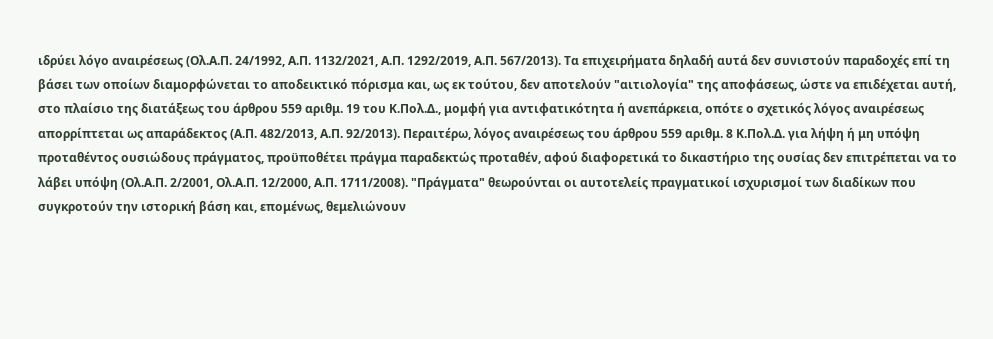ιδρύει λόγο αναιρέσεως (Ολ.Α.Π. 24/1992, Α.Π. 1132/2021, Α.Π. 1292/2019, Α.Π. 567/2013). Τα επιχειρήματα δηλαδή αυτά δεν συνιστούν παραδοχές επί τη βάσει των οποίων διαμορφώνεται το αποδεικτικό πόρισμα και, ως εκ τούτου, δεν αποτελούν "αιτιολογία" της αποφάσεως, ώστε να επιδέχεται αυτή, στο πλαίσιο της διατάξεως του άρθρου 559 αριθμ. 19 του Κ.Πολ.Δ., μομφή για αντιφατικότητα ή ανεπάρκεια, οπότε ο σχετικός λόγος αναιρέσεως απορρίπτεται ως απαράδεκτος (Α.Π. 482/2013, Α.Π. 92/2013). Περαιτέρω, λόγος αναιρέσεως του άρθρου 559 αριθμ. 8 Κ.Πολ.Δ. για λήψη ή μη υπόψη προταθέντος ουσιώδους πράγματος, προϋποθέτει πράγμα παραδεκτώς προταθέν, αφού διαφορετικά το δικαστήριο της ουσίας δεν επιτρέπεται να το λάβει υπόψη (Ολ.Α.Π. 2/2001, Ολ.Α.Π. 12/2000, Α.Π. 1711/2008). "Πράγματα" θεωρούνται οι αυτοτελείς πραγματικοί ισχυρισμοί των διαδίκων που συγκροτούν την ιστορική βάση και, επομένως, θεμελιώνουν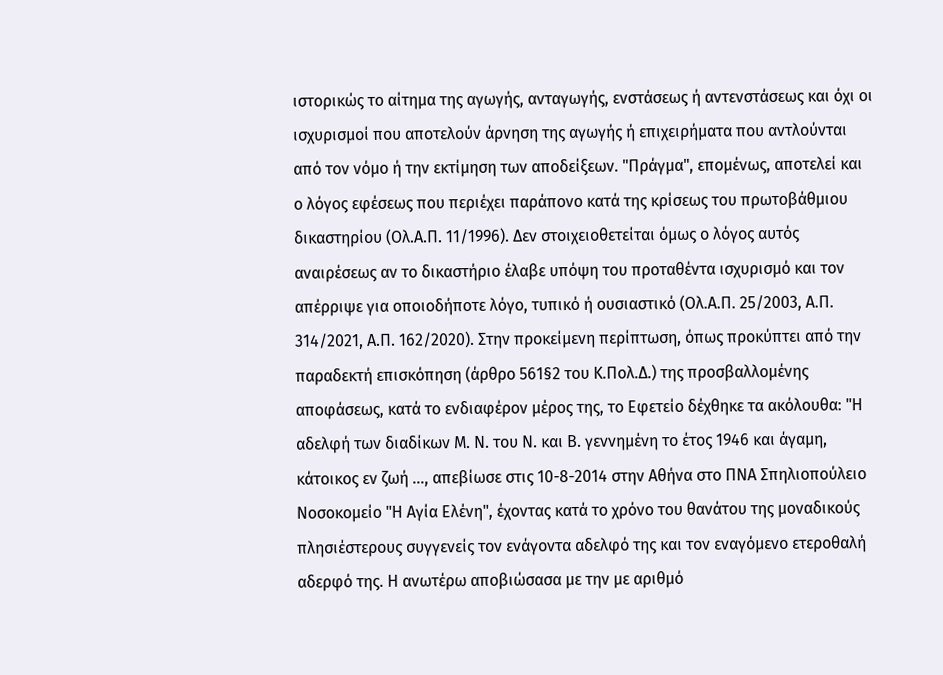ιστορικώς το αίτημα της αγωγής, ανταγωγής, ενστάσεως ή αντενστάσεως και όχι οι ισχυρισμοί που αποτελούν άρνηση της αγωγής ή επιχειρήματα που αντλούνται από τον νόμο ή την εκτίμηση των αποδείξεων. "Πράγμα", επομένως, αποτελεί και ο λόγος εφέσεως που περιέχει παράπονο κατά της κρίσεως του πρωτοβάθμιου δικαστηρίου (Ολ.Α.Π. 11/1996). Δεν στοιχειοθετείται όμως ο λόγος αυτός αναιρέσεως αν το δικαστήριο έλαβε υπόψη του προταθέντα ισχυρισμό και τον απέρριψε για οποιοδήποτε λόγο, τυπικό ή ουσιαστικό (Ολ.Α.Π. 25/2003, Α.Π. 314/2021, Α.Π. 162/2020). Στην προκείμενη περίπτωση, όπως προκύπτει από την παραδεκτή επισκόπηση (άρθρο 561§2 του Κ.Πολ.Δ.) της προσβαλλομένης αποφάσεως, κατά το ενδιαφέρον μέρος της, το Εφετείο δέχθηκε τα ακόλουθα: "Η αδελφή των διαδίκων Μ. Ν. του Ν. και Β. γεννημένη το έτος 1946 και άγαμη, κάτοικος εν ζωή ..., απεβίωσε στις 10-8-2014 στην Αθήνα στο ΠΝΑ Σπηλιοπούλειο Νοσοκομείο "Η Αγία Ελένη", έχοντας κατά το χρόνο του θανάτου της μοναδικούς πλησιέστερους συγγενείς τον ενάγοντα αδελφό της και τον εναγόμενο ετεροθαλή αδερφό της. Η ανωτέρω αποβιώσασα με την με αριθμό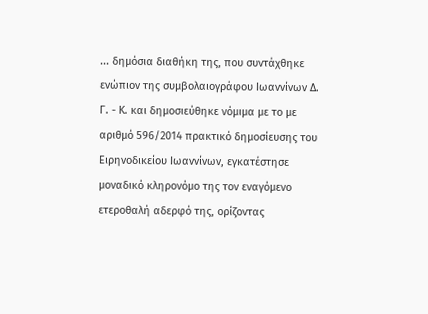... δημόσια διαθήκη της, που συντάχθηκε ενώπιον της συμβολαιογράφου Ιωαννίνων Δ. Γ. - Κ. και δημοσιεύθηκε νόμιμα με το με αριθμό 596/2014 πρακτικό δημοσίευσης του Ειρηνοδικείου Ιωαννίνων, εγκατέστησε μοναδικό κληρονόμο της τον εναγόμενο ετεροθαλή αδερφό της, ορίζοντας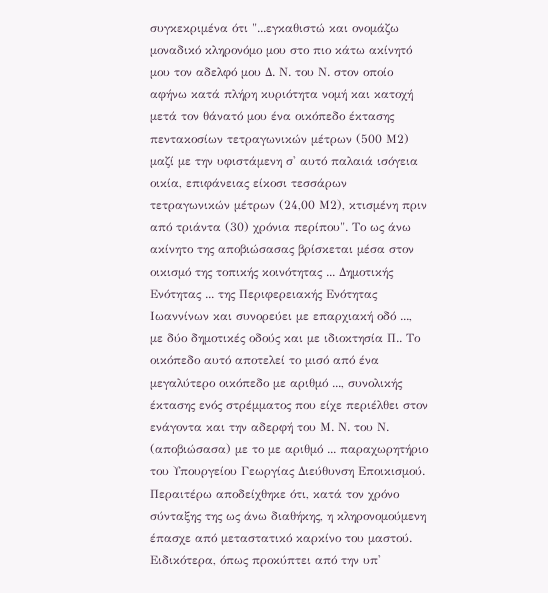συγκεκριμένα ότι "...εγκαθιστώ και ονομάζω μοναδικό κληρονόμο μου στο πιο κάτω ακίνητό μου τον αδελφό μου Δ. Ν. του Ν. στον οποίο αφήνω κατά πλήρη κυριότητα νομή και κατοχή μετά τον θάνατό μου ένα οικόπεδο έκτασης πεντακοσίων τετραγωνικών μέτρων (500 Μ2) μαζί με την υφιστάμενη σ' αυτό παλαιά ισόγεια οικία, επιφάνειας είκοσι τεσσάρων τετραγωνικών μέτρων (24,00 Μ2), κτισμένη πριν από τριάντα (30) χρόνια περίπου". Το ως άνω ακίνητο της αποβιώσασας βρίσκεται μέσα στον οικισμό της τοπικής κοινότητας ... Δημοτικής Ενότητας ... της Περιφερειακής Ενότητας Ιωαννίνων και συνορεύει με επαρχιακή οδό ..., με δύο δημοτικές οδούς και με ιδιοκτησία Π.. Το οικόπεδο αυτό αποτελεί το μισό από ένα μεγαλύτερο οικόπεδο με αριθμό ..., συνολικής έκτασης ενός στρέμματος που είχε περιέλθει στον ενάγοντα και την αδερφή του Μ. Ν. του Ν. (αποβιώσασα) με το με αριθμό ... παραχωρητήριο του Υπουργείου Γεωργίας Διεύθυνση Εποικισμού. Περαιτέρω αποδείχθηκε ότι, κατά τον χρόνο σύνταξης της ως άνω διαθήκης, η κληρονομούμενη έπασχε από μεταστατικό καρκίνο του μαστού. Ειδικότερα, όπως προκύπτει από την υπ'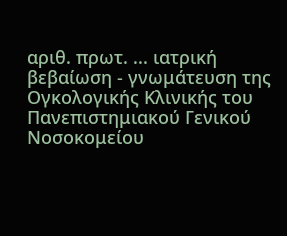αριθ. πρωτ. ... ιατρική βεβαίωση - γνωμάτευση της Ογκολογικής Κλινικής του Πανεπιστημιακού Γενικού Νοσοκομείου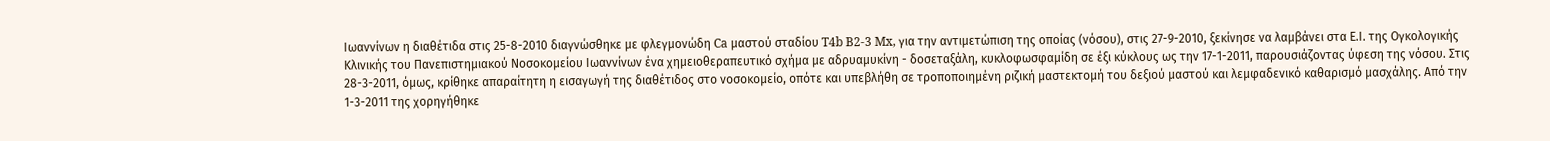Ιωαννίνων η διαθέτιδα στις 25-8-2010 διαγνώσθηκε με φλεγμονώδη Ca μαστού σταδίου T4b B2-3 Mx, για την αντιμετώπιση της οποίας (νόσου), στις 27-9-2010, ξεκίνησε να λαμβάνει στα Ε.Ι. της Ογκολογικής Κλινικής του Πανεπιστημιακού Νοσοκομείου Ιωαννίνων ένα χημειοθεραπευτικό σχήμα με αδρυαμυκίνη - δοσεταξάλη, κυκλοφωσφαμίδη σε έξι κύκλους ως την 17-1-2011, παρουσιάζοντας ύφεση της νόσου. Στις 28-3-2011, όμως, κρίθηκε απαραίτητη η εισαγωγή της διαθέτιδος στο νοσοκομείο, οπότε και υπεβλήθη σε τροποποιημένη ριζική μαστεκτομή του δεξιού μαστού και λεμφαδενικό καθαρισμό μασχάλης. Από την 1-3-2011 της χορηγήθηκε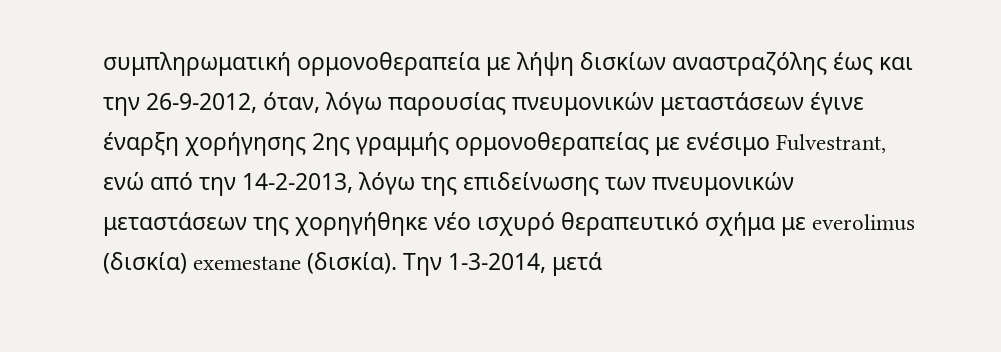συμπληρωματική ορμονοθεραπεία με λήψη δισκίων αναστραζόλης έως και την 26-9-2012, όταν, λόγω παρουσίας πνευμονικών μεταστάσεων έγινε έναρξη χορήγησης 2ης γραμμής ορμονοθεραπείας με ενέσιμο Fulvestrant, ενώ από την 14-2-2013, λόγω της επιδείνωσης των πνευμονικών μεταστάσεων της χορηγήθηκε νέο ισχυρό θεραπευτικό σχήμα με everolimus (δισκία) exemestane (δισκία). Την 1-3-2014, μετά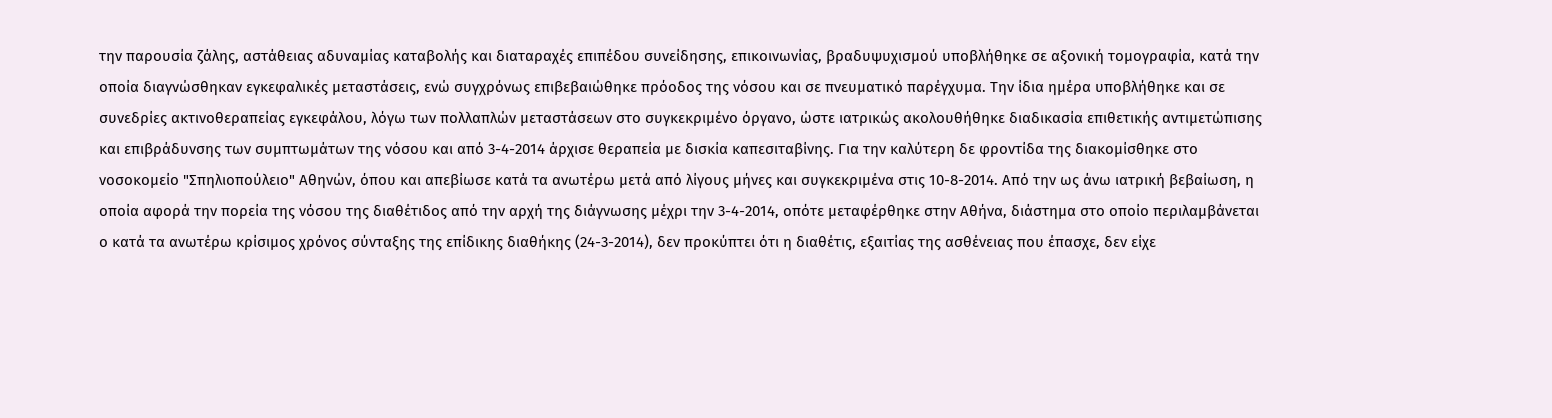την παρουσία ζάλης, αστάθειας αδυναμίας καταβολής και διαταραχές επιπέδου συνείδησης, επικοινωνίας, βραδυψυχισμού υποβλήθηκε σε αξονική τομογραφία, κατά την οποία διαγνώσθηκαν εγκεφαλικές μεταστάσεις, ενώ συγχρόνως επιβεβαιώθηκε πρόοδος της νόσου και σε πνευματικό παρέγχυμα. Την ίδια ημέρα υποβλήθηκε και σε συνεδρίες ακτινοθεραπείας εγκεφάλου, λόγω των πολλαπλών μεταστάσεων στο συγκεκριμένο όργανο, ώστε ιατρικώς ακολουθήθηκε διαδικασία επιθετικής αντιμετώπισης και επιβράδυνσης των συμπτωμάτων της νόσου και από 3-4-2014 άρχισε θεραπεία με δισκία καπεσιταβίνης. Για την καλύτερη δε φροντίδα της διακομίσθηκε στο νοσοκομείο "Σπηλιοπούλειο" Αθηνών, όπου και απεβίωσε κατά τα ανωτέρω μετά από λίγους μήνες και συγκεκριμένα στις 10-8-2014. Από την ως άνω ιατρική βεβαίωση, η οποία αφορά την πορεία της νόσου της διαθέτιδος από την αρχή της διάγνωσης μέχρι την 3-4-2014, οπότε μεταφέρθηκε στην Αθήνα, διάστημα στο οποίο περιλαμβάνεται ο κατά τα ανωτέρω κρίσιμος χρόνος σύνταξης της επίδικης διαθήκης (24-3-2014), δεν προκύπτει ότι η διαθέτις, εξαιτίας της ασθένειας που έπασχε, δεν είχε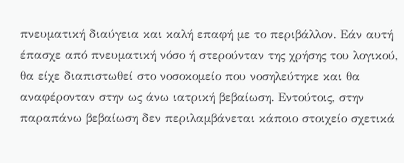πνευματική διαύγεια και καλή επαφή με το περιβάλλον. Εάν αυτή έπασχε από πνευματική νόσο ή στερούνταν της χρήσης του λογικού, θα είχε διαπιστωθεί στο νοσοκομείο που νοσηλεύτηκε και θα αναφέρονταν στην ως άνω ιατρική βεβαίωση. Εντούτοις, στην παραπάνω βεβαίωση δεν περιλαμβάνεται κάποιο στοιχείο σχετικά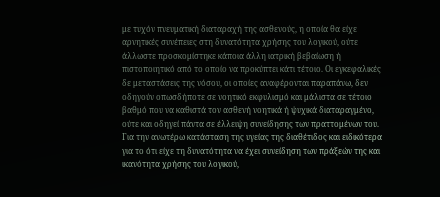με τυχόν πνευματική διαταραχή της ασθενούς, η οποία θα είχε αρνητικές συνέπειες στη δυνατότητα χρήσης του λογικού, ούτε άλλωστε προσκομίστηκε κάποια άλλη ιατρική βεβαίωση ή πιστοποιητικό από το οποίο να προκύπτει κάτι τέτοιο. Οι εγκεφαλικές δε μεταστάσεις της νόσου, οι οποίες αναφέρονται παραπάνω, δεν οδηγούν οπωσδήποτε σε νοητικό εκφυλισμό και μάλιστα σε τέτοιο βαθμό που να καθιστά τον ασθενή νοητικά ή ψυχικά διαταραγμένο, ούτε και οδηγεί πάντα σε έλλειψη συνείδησης των πραττομένων του. Για την ανωτέρω κατάσταση της υγείας της διαθέτιδος και ειδικότερα για το ότι είχε τη δυνατότητα να έχει συνείδηση των πράξεών της και ικανότητα χρήσης του λογικού,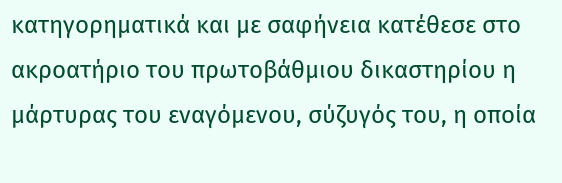κατηγορηματικά και με σαφήνεια κατέθεσε στο ακροατήριο του πρωτοβάθμιου δικαστηρίου η μάρτυρας του εναγόμενου, σύζυγός του, η οποία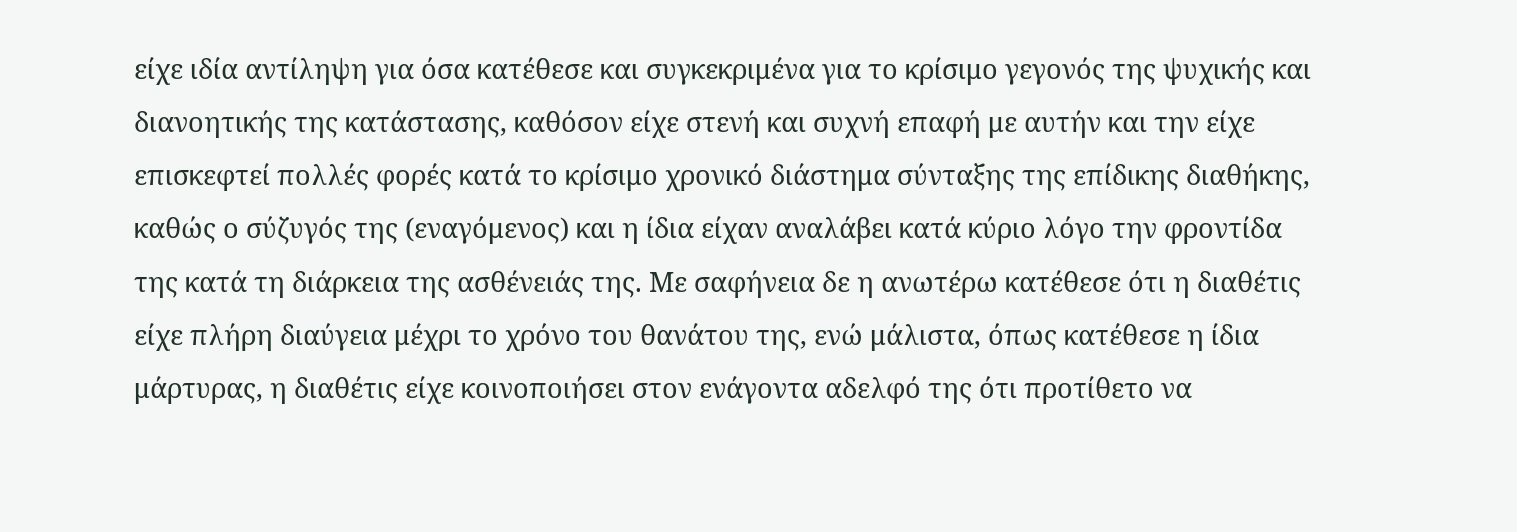είχε ιδία αντίληψη για όσα κατέθεσε και συγκεκριμένα για το κρίσιμο γεγονός της ψυχικής και διανοητικής της κατάστασης, καθόσον είχε στενή και συχνή επαφή με αυτήν και την είχε επισκεφτεί πολλές φορές κατά το κρίσιμο χρονικό διάστημα σύνταξης της επίδικης διαθήκης, καθώς ο σύζυγός της (εναγόμενος) και η ίδια είχαν αναλάβει κατά κύριο λόγο την φροντίδα της κατά τη διάρκεια της ασθένειάς της. Με σαφήνεια δε η ανωτέρω κατέθεσε ότι η διαθέτις είχε πλήρη διαύγεια μέχρι το χρόνο του θανάτου της, ενώ μάλιστα, όπως κατέθεσε η ίδια μάρτυρας, η διαθέτις είχε κοινοποιήσει στον ενάγοντα αδελφό της ότι προτίθετο να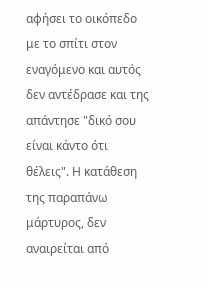αφήσει το οικόπεδο με το σπίτι στον εναγόμενο και αυτός δεν αντέδρασε και της απάντησε "δικό σου είναι κάντο ότι θέλεις". Η κατάθεση της παραπάνω μάρτυρος, δεν αναιρείται από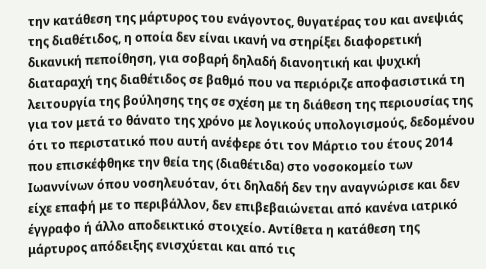την κατάθεση της μάρτυρος του ενάγοντος, θυγατέρας του και ανεψιάς της διαθέτιδος, η οποία δεν είναι ικανή να στηρίξει διαφορετική δικανική πεποίθηση, για σοβαρή δηλαδή διανοητική και ψυχική διαταραχή της διαθέτιδος σε βαθμό που να περιόριζε αποφασιστικά τη λειτουργία της βούλησης της σε σχέση με τη διάθεση της περιουσίας της για τον μετά το θάνατο της χρόνο με λογικούς υπολογισμούς, δεδομένου ότι το περιστατικό που αυτή ανέφερε ότι τον Μάρτιο του έτους 2014 που επισκέφθηκε την θεία της (διαθέτιδα) στο νοσοκομείο των Ιωαννίνων όπου νοσηλευόταν, ότι δηλαδή δεν την αναγνώρισε και δεν είχε επαφή με το περιβάλλον, δεν επιβεβαιώνεται από κανένα ιατρικό έγγραφο ή άλλο αποδεικτικό στοιχείο. Αντίθετα η κατάθεση της μάρτυρος απόδειξης ενισχύεται και από τις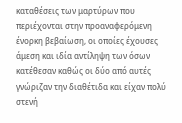καταθέσεις των μαρτύρων που περιέχονται στην προαναφερόμενη ένορκη βεβαίωση, οι οποίες έχουσες άμεση και ιδία αντίληψη των όσων κατέθεσαν καθώς οι δύο από αυτές γνώριζαν την διαθέτιδα και είχαν πολύ στενή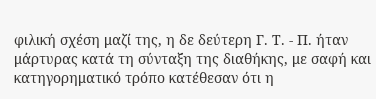φιλική σχέση μαζί της, η δε δεύτερη Γ. Τ. - Π. ήταν μάρτυρας κατά τη σύνταξη της διαθήκης, με σαφή και κατηγορηματικό τρόπο κατέθεσαν ότι η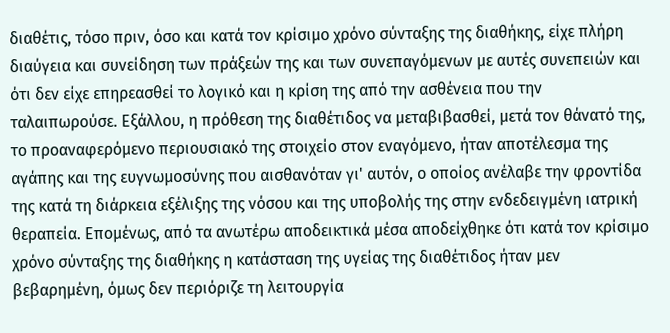διαθέτις, τόσο πριν, όσο και κατά τον κρίσιμο χρόνο σύνταξης της διαθήκης, είχε πλήρη διαύγεια και συνείδηση των πράξεών της και των συνεπαγόμενων με αυτές συνεπειών και ότι δεν είχε επηρεασθεί το λογικό και η κρίση της από την ασθένεια που την ταλαιπωρούσε. Εξάλλου, η πρόθεση της διαθέτιδος να μεταβιβασθεί, μετά τον θάνατό της, το προαναφερόμενο περιουσιακό της στοιχείο στον εναγόμενο, ήταν αποτέλεσμα της αγάπης και της ευγνωμοσύνης που αισθανόταν γι' αυτόν, ο οποίος ανέλαβε την φροντίδα της κατά τη διάρκεια εξέλιξης της νόσου και της υποβολής της στην ενδεδειγμένη ιατρική θεραπεία. Επομένως, από τα ανωτέρω αποδεικτικά μέσα αποδείχθηκε ότι κατά τον κρίσιμο χρόνο σύνταξης της διαθήκης η κατάσταση της υγείας της διαθέτιδος ήταν μεν βεβαρημένη, όμως δεν περιόριζε τη λειτουργία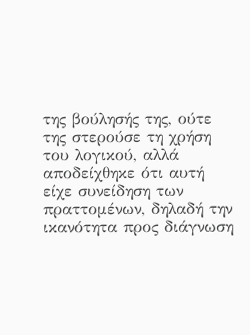της βούλησής της, ούτε της στερούσε τη χρήση του λογικού, αλλά αποδείχθηκε ότι αυτή είχε συνείδηση των πραττομένων, δηλαδή την ικανότητα προς διάγνωση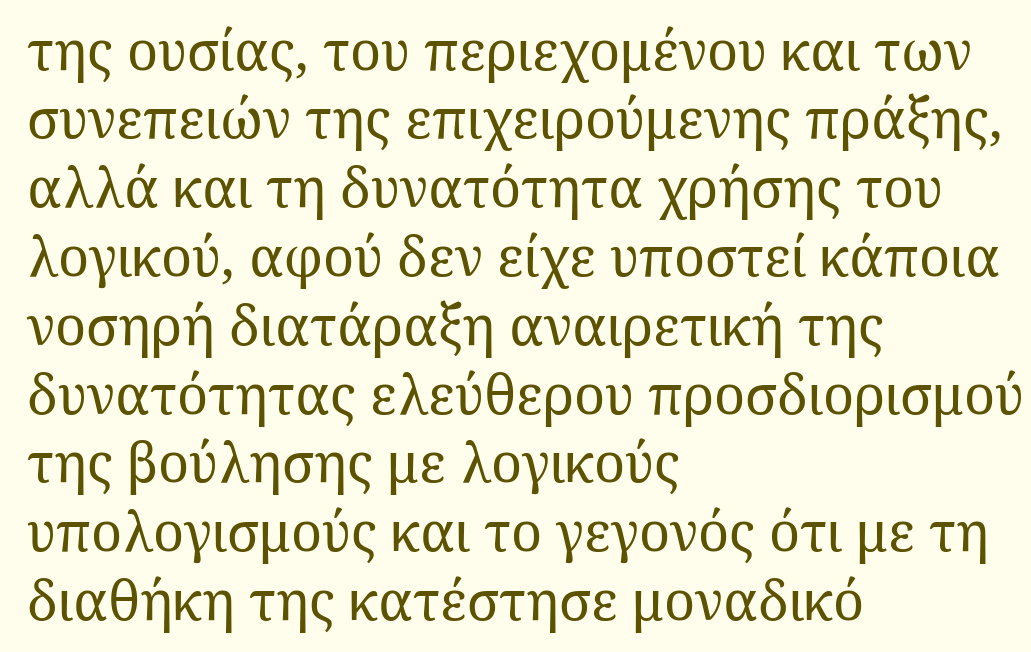της ουσίας, του περιεχομένου και των συνεπειών της επιχειρούμενης πράξης, αλλά και τη δυνατότητα χρήσης του λογικού, αφού δεν είχε υποστεί κάποια νοσηρή διατάραξη αναιρετική της δυνατότητας ελεύθερου προσδιορισμού της βούλησης με λογικούς υπολογισμούς και το γεγονός ότι με τη διαθήκη της κατέστησε μοναδικό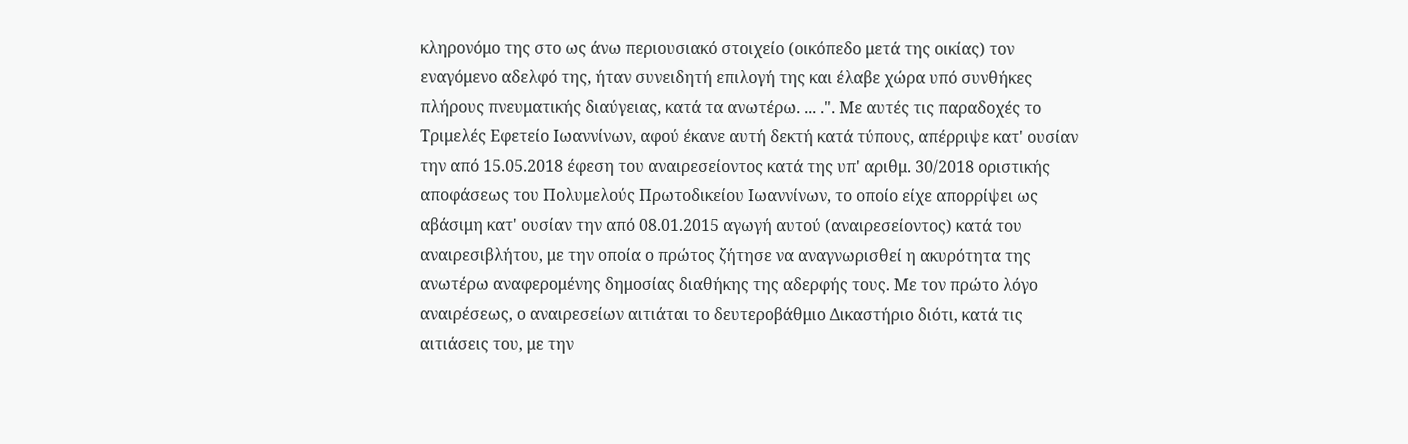κληρονόμο της στο ως άνω περιουσιακό στοιχείο (οικόπεδο μετά της οικίας) τον εναγόμενο αδελφό της, ήταν συνειδητή επιλογή της και έλαβε χώρα υπό συνθήκες πλήρους πνευματικής διαύγειας, κατά τα ανωτέρω. ... .". Με αυτές τις παραδοχές το Τριμελές Εφετείο Ιωαννίνων, αφού έκανε αυτή δεκτή κατά τύπους, απέρριψε κατ' ουσίαν την από 15.05.2018 έφεση του αναιρεσείοντος κατά της υπ' αριθμ. 30/2018 οριστικής αποφάσεως του Πολυμελούς Πρωτοδικείου Ιωαννίνων, το οποίο είχε απορρίψει ως αβάσιμη κατ' ουσίαν την από 08.01.2015 αγωγή αυτού (αναιρεσείοντος) κατά του αναιρεσιβλήτου, με την οποία ο πρώτος ζήτησε να αναγνωρισθεί η ακυρότητα της ανωτέρω αναφερομένης δημοσίας διαθήκης της αδερφής τους. Με τον πρώτο λόγο αναιρέσεως, ο αναιρεσείων αιτιάται το δευτεροβάθμιο Δικαστήριο διότι, κατά τις αιτιάσεις του, με την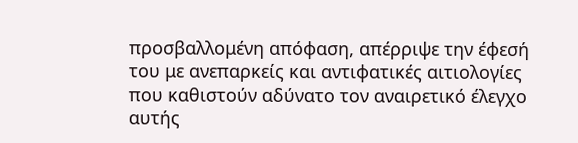προσβαλλομένη απόφαση, απέρριψε την έφεσή του με ανεπαρκείς και αντιφατικές αιτιολογίες που καθιστούν αδύνατο τον αναιρετικό έλεγχο αυτής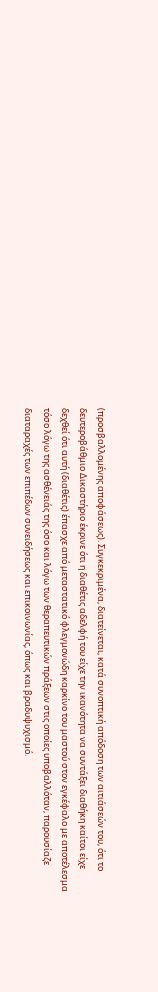(προσβαλλομένης αποφάσεως). Συγκεκριμένα, διατείνεται, κατά συνοπτική απόδοση των αιτιάσεών του, ότι το δευτεροβάθμιο Δικαστήριο έκρινε ότι η διαθέτις αδελφή του είχε την ικανότητα να συντάξει διαθήκη καίτοι είχε δεχθεί ότι αυτή (διαθέτις) έπασχε από μεταστατικό φλεγμονώδη καρκίνο του μαστού στον εγκέφαλο με αποτέλεσμα τόσο λόγω της ασθένειάς της όσο και λόγω των θεραπευτικών πράξεων στις οποίες υποβαλλόταν, παρουσίαζε διαταραχές των επιπέδων συνειδήσεως και επικοινωνίας, όπως και βραδυψυχισμό.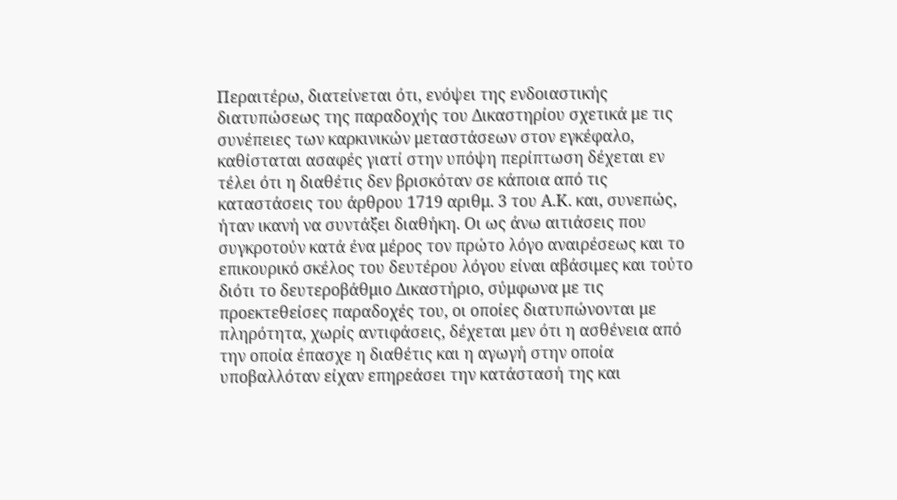Περαιτέρω, διατείνεται ότι, ενόψει της ενδοιαστικής διατυπώσεως της παραδοχής του Δικαστηρίου σχετικά με τις συνέπειες των καρκινικών μεταστάσεων στον εγκέφαλο, καθίσταται ασαφές γιατί στην υπόψη περίπτωση δέχεται εν τέλει ότι η διαθέτις δεν βρισκόταν σε κάποια από τις καταστάσεις του άρθρου 1719 αριθμ. 3 του Α.Κ. και, συνεπώς, ήταν ικανή να συντάξει διαθήκη. Οι ως άνω αιτιάσεις που συγκροτούν κατά ένα μέρος τον πρώτο λόγο αναιρέσεως και το επικουρικό σκέλος του δευτέρου λόγου είναι αβάσιμες και τούτο διότι το δευτεροβάθμιο Δικαστήριο, σύμφωνα με τις προεκτεθείσες παραδοχές του, οι οποίες διατυπώνονται με πληρότητα, χωρίς αντιφάσεις, δέχεται μεν ότι η ασθένεια από την οποία έπασχε η διαθέτις και η αγωγή στην οποία υποβαλλόταν είχαν επηρεάσει την κατάστασή της και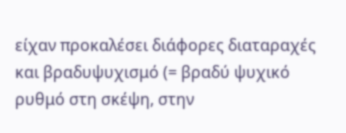είχαν προκαλέσει διάφορες διαταραχές και βραδυψυχισμό (= βραδύ ψυχικό ρυθμό στη σκέψη, στην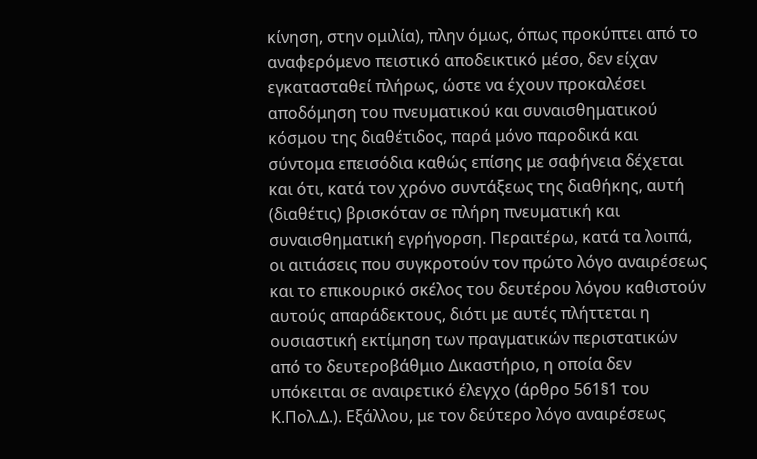κίνηση, στην ομιλία), πλην όμως, όπως προκύπτει από το αναφερόμενο πειστικό αποδεικτικό μέσο, δεν είχαν εγκατασταθεί πλήρως, ώστε να έχουν προκαλέσει αποδόμηση του πνευματικού και συναισθηματικού κόσμου της διαθέτιδος, παρά μόνο παροδικά και σύντομα επεισόδια καθώς επίσης με σαφήνεια δέχεται και ότι, κατά τον χρόνο συντάξεως της διαθήκης, αυτή (διαθέτις) βρισκόταν σε πλήρη πνευματική και συναισθηματική εγρήγορση. Περαιτέρω, κατά τα λοιπά, οι αιτιάσεις που συγκροτούν τον πρώτο λόγο αναιρέσεως και το επικουρικό σκέλος του δευτέρου λόγου καθιστούν αυτούς απαράδεκτους, διότι με αυτές πλήττεται η ουσιαστική εκτίμηση των πραγματικών περιστατικών από το δευτεροβάθμιο Δικαστήριο, η οποία δεν υπόκειται σε αναιρετικό έλεγχο (άρθρο 561§1 του Κ.Πολ.Δ.). Εξάλλου, με τον δεύτερο λόγο αναιρέσεως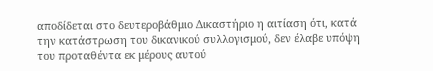αποδίδεται στο δευτεροβάθμιο Δικαστήριο η αιτίαση ότι, κατά την κατάστρωση του δικανικού συλλογισμού, δεν έλαβε υπόψη του προταθέντα εκ μέρους αυτού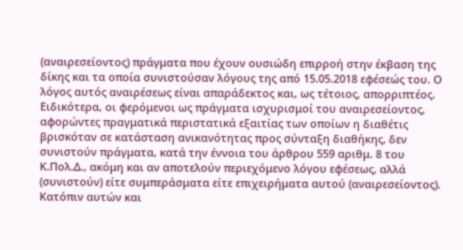(αναιρεσείοντος) πράγματα που έχουν ουσιώδη επιρροή στην έκβαση της δίκης και τα οποία συνιστούσαν λόγους της από 15.05.2018 εφέσεώς του. Ο λόγος αυτός αναιρέσεως είναι απαράδεκτος και, ως τέτοιος, απορριπτέος. Ειδικότερα, οι φερόμενοι ως πράγματα ισχυρισμοί του αναιρεσείοντος, αφορώντες πραγματικά περιστατικά εξαιτίας των οποίων η διαθέτις βρισκόταν σε κατάσταση ανικανότητας προς σύνταξη διαθήκης, δεν συνιστούν πράγματα, κατά την έννοια του άρθρου 559 αριθμ. 8 του Κ.Πολ.Δ., ακόμη και αν αποτελούν περιεχόμενο λόγου εφέσεως, αλλά (συνιστούν) είτε συμπεράσματα είτε επιχειρήματα αυτού (αναιρεσείοντος). Κατόπιν αυτών και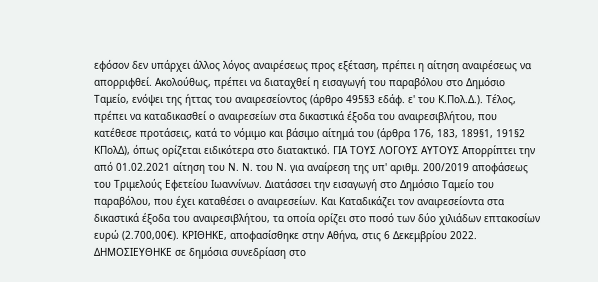εφόσον δεν υπάρχει άλλος λόγος αναιρέσεως προς εξέταση, πρέπει η αίτηση αναιρέσεως να απορριφθεί. Ακολούθως, πρέπει να διαταχθεί η εισαγωγή του παραβόλου στο Δημόσιο Ταμείο, ενόψει της ήττας του αναιρεσείοντος (άρθρο 495§3 εδάφ. ε' του Κ.Πολ.Δ.). Τέλος, πρέπει να καταδικασθεί ο αναιρεσείων στα δικαστικά έξοδα του αναιρεσιβλήτου, που κατέθεσε προτάσεις, κατά το νόμιμο και βάσιμο αίτημά του (άρθρα 176, 183, 189§1, 191§2 ΚΠολΔ), όπως ορίζεται ειδικότερα στο διατακτικό. ΓΙΑ ΤΟΥΣ ΛΟΓΟΥΣ ΑΥΤΟΥΣ Απορρίπτει την από 01.02.2021 αίτηση του Ν. Ν. του Ν. για αναίρεση της υπ' αριθμ. 200/2019 αποφάσεως του Τριμελούς Εφετείου Ιωαννίνων. Διατάσσει την εισαγωγή στο Δημόσιο Ταμείο του παραβόλου, που έχει καταθέσει ο αναιρεσείων. Και Καταδικάζει τον αναιρεσείοντα στα δικαστικά έξοδα του αναιρεσιβλήτου, τα οποία ορίζει στο ποσό των δύο χιλιάδων επτακοσίων ευρώ (2.700,00€). ΚΡΙΘΗΚΕ, αποφασίσθηκε στην Αθήνα, στις 6 Δεκεμβρίου 2022. ΔΗΜΟΣΙΕΥΘΗΚΕ σε δημόσια συνεδρίαση στο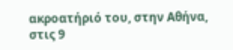ακροατήριό του, στην Αθήνα, στις 9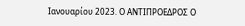Ιανουαρίου 2023. Ο ΑΝΤΙΠΡΟΕΔΡΟΣ Ο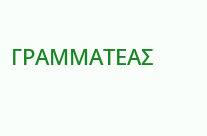ΓΡΑΜΜΑΤΕΑΣ